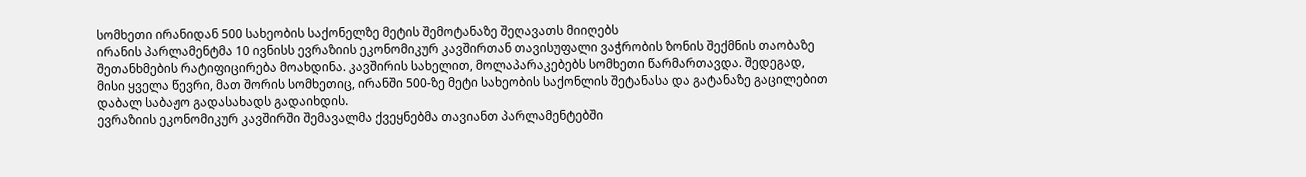სომხეთი ირანიდან 500 სახეობის საქონელზე მეტის შემოტანაზე შეღავათს მიიღებს
ირანის პარლამენტმა 10 ივნისს ევრაზიის ეკონომიკურ კავშირთან თავისუფალი ვაჭრობის ზონის შექმნის თაობაზე შეთანხმების რატიფიცირება მოახდინა. კავშირის სახელით, მოლაპარაკებებს სომხეთი წარმართავდა. შედეგად, მისი ყველა წევრი, მათ შორის სომხეთიც, ირანში 500-ზე მეტი სახეობის საქონლის შეტანასა და გატანაზე გაცილებით დაბალ საბაჟო გადასახადს გადაიხდის.
ევრაზიის ეკონომიკურ კავშირში შემავალმა ქვეყნებმა თავიანთ პარლამენტებში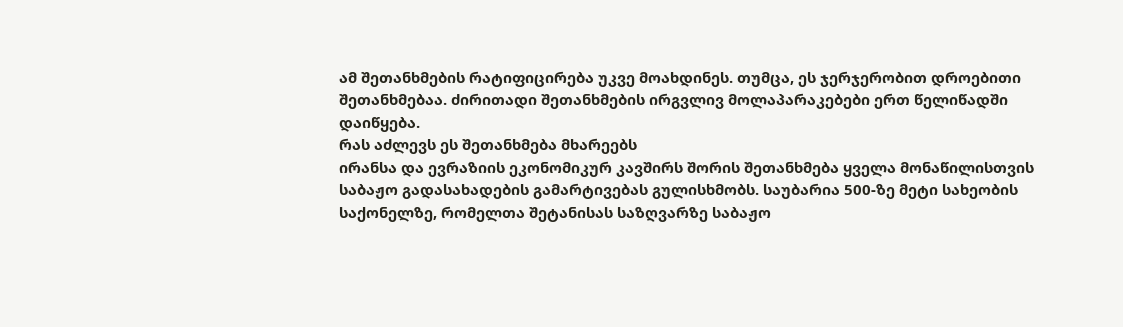ამ შეთანხმების რატიფიცირება უკვე მოახდინეს. თუმცა, ეს ჯერჯერობით დროებითი შეთანხმებაა. ძირითადი შეთანხმების ირგვლივ მოლაპარაკებები ერთ წელიწადში დაიწყება.
რას აძლევს ეს შეთანხმება მხარეებს
ირანსა და ევრაზიის ეკონომიკურ კავშირს შორის შეთანხმება ყველა მონაწილისთვის საბაჟო გადასახადების გამარტივებას გულისხმობს. საუბარია 500-ზე მეტი სახეობის საქონელზე, რომელთა შეტანისას საზღვარზე საბაჟო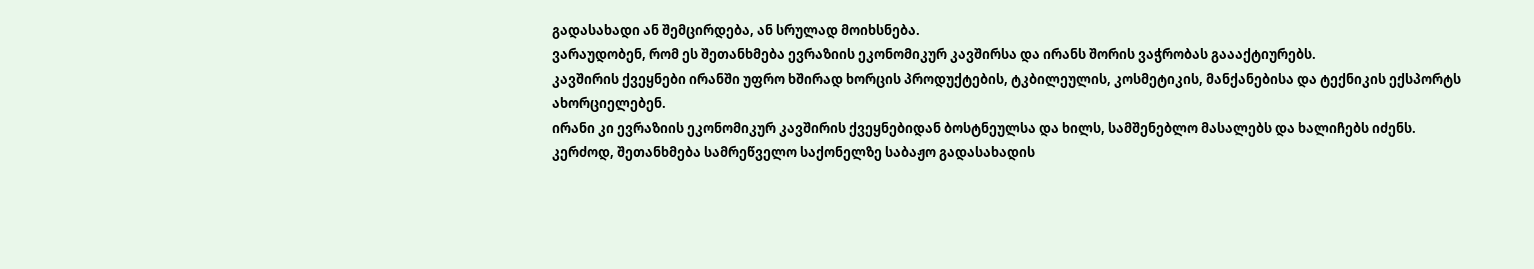გადასახადი ან შემცირდება, ან სრულად მოიხსნება.
ვარაუდობენ, რომ ეს შეთანხმება ევრაზიის ეკონომიკურ კავშირსა და ირანს შორის ვაჭრობას გაააქტიურებს.
კავშირის ქვეყნები ირანში უფრო ხშირად ხორცის პროდუქტების, ტკბილეულის, კოსმეტიკის, მანქანებისა და ტექნიკის ექსპორტს ახორციელებენ.
ირანი კი ევრაზიის ეკონომიკურ კავშირის ქვეყნებიდან ბოსტნეულსა და ხილს, სამშენებლო მასალებს და ხალიჩებს იძენს.
კერძოდ, შეთანხმება სამრეწველო საქონელზე საბაჟო გადასახადის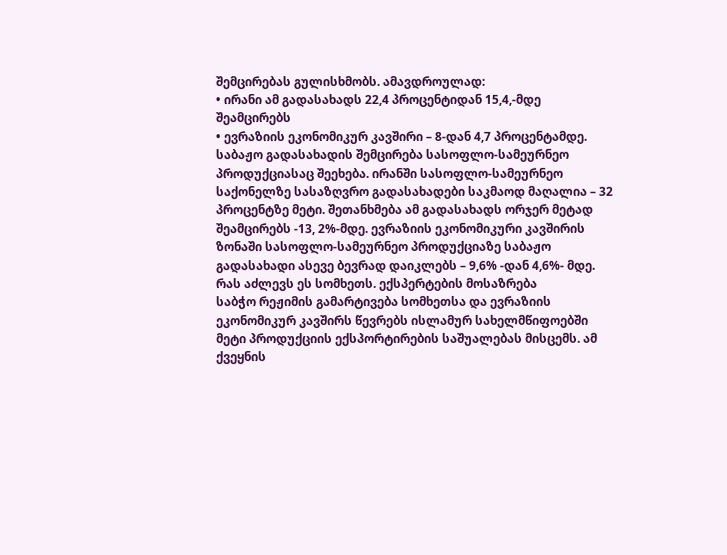შემცირებას გულისხმობს. ამავდროულად:
• ირანი ამ გადასახადს 22,4 პროცენტიდან 15,4,-მდე შეამცირებს
• ევრაზიის ეკონომიკურ კავშირი – 8-დან 4,7 პროცენტამდე.
საბაჟო გადასახადის შემცირება სასოფლო-სამეურნეო პროდუქციასაც შეეხება. ირანში სასოფლო-სამეურნეო საქონელზე სასაზღვრო გადასახადები საკმაოდ მაღალია – 32 პროცენტზე მეტი. შეთანხმება ამ გადასახადს ორჯერ მეტად შეამცირებს -13, 2%-მდე. ევრაზიის ეკონომიკური კავშირის ზონაში სასოფლო-სამეურნეო პროდუქციაზე საბაჟო გადასახადი ასევე ბევრად დაიკლებს – 9,6% -დან 4,6%- მდე.
რას აძლევს ეს სომხეთს. ექსპერტების მოსაზრება
საბჭო რეჟიმის გამარტივება სომხეთსა და ევრაზიის ეკონომიკურ კავშირს წევრებს ისლამურ სახელმწიფოებში მეტი პროდუქციის ექსპორტირების საშუალებას მისცემს. ამ ქვეყნის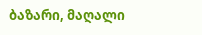ბაზარი, მაღალი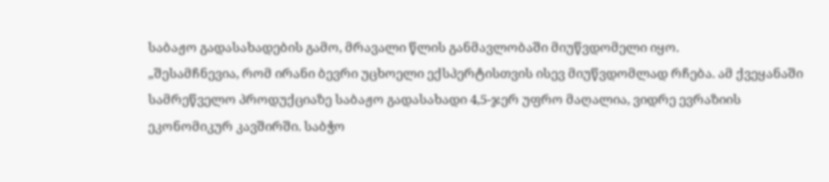საბაჟო გადასახადების გამო, მრავალი წლის განმავლობაში მიუწვდომელი იყო.
„შესამჩნევია, რომ ირანი ბევრი უცხოელი ექსპერტისთვის ისევ მიუწვდომლად რჩება. ამ ქვეყანაში სამრეწველო პროდუქციაზე საბაჟო გადასახადი 4,5-ჯერ უფრო მაღალია, ვიდრე ევრაზიის ეკონომიკურ კავშირში. საბჭო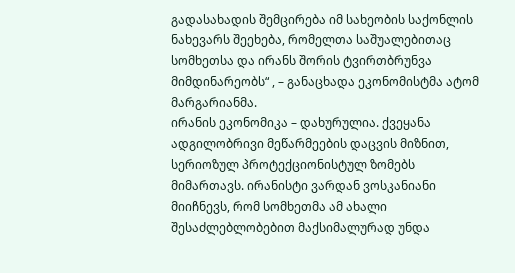გადასახადის შემცირება იმ სახეობის საქონლის ნახევარს შეეხება, რომელთა საშუალებითაც სომხეთსა და ირანს შორის ტვირთბრუნვა მიმდინარეობს“ , – განაცხადა ეკონომისტმა ატომ მარგარიანმა.
ირანის ეკონომიკა – დახურულია. ქვეყანა ადგილობრივი მეწარმეების დაცვის მიზნით, სერიოზულ პროტექციონისტულ ზომებს მიმართავს. ირანისტი ვარდან ვოსკანიანი მიიჩნევს, რომ სომხეთმა ამ ახალი შესაძლებლობებით მაქსიმალურად უნდა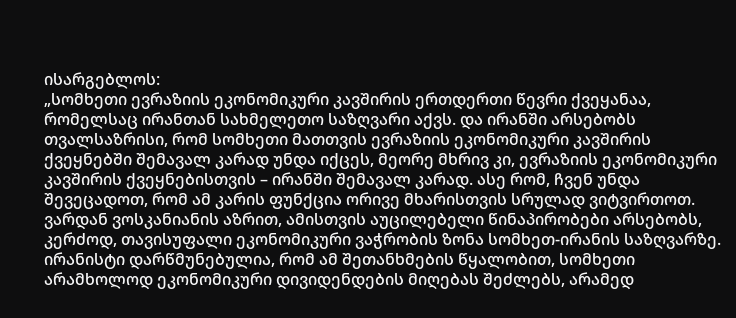ისარგებლოს:
„სომხეთი ევრაზიის ეკონომიკური კავშირის ერთდერთი წევრი ქვეყანაა, რომელსაც ირანთან სახმელეთო საზღვარი აქვს. და ირანში არსებობს თვალსაზრისი, რომ სომხეთი მათთვის ევრაზიის ეკონომიკური კავშირის ქვეყნებში შემავალ კარად უნდა იქცეს, მეორე მხრივ კი, ევრაზიის ეკონომიკური კავშირის ქვეყნებისთვის – ირანში შემავალ კარად. ასე რომ, ჩვენ უნდა შევეცადოთ, რომ ამ კარის ფუნქცია ორივე მხარისთვის სრულად ვიტვირთოთ.
ვარდან ვოსკანიანის აზრით, ამისთვის აუცილებელი წინაპირობები არსებობს, კერძოდ, თავისუფალი ეკონომიკური ვაჭრობის ზონა სომხეთ-ირანის საზღვარზე.
ირანისტი დარწმუნებულია, რომ ამ შეთანხმების წყალობით, სომხეთი არამხოლოდ ეკონომიკური დივიდენდების მიღებას შეძლებს, არამედ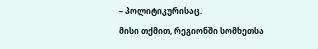– პოლიტიკურისაც.
მისი თქმით, რეგიონში სომხეთსა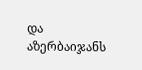და აზერბაიჯანს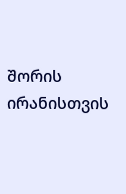შორის ირანისთვის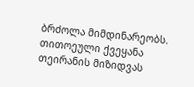ბრძოლა მიმდინარეობს. თითოეული ქვეყანა თეირანის მიზიდვას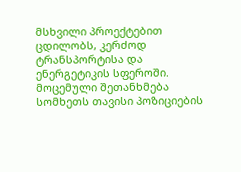მსხვილი პროექტებით ცდილობს, კერძოდ ტრანსპორტისა და ენერგეტიკის სფეროში. მოცემული შეთანხმება სომხეთს თავისი პოზიციების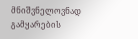მნიშვნელოვნად გამყარების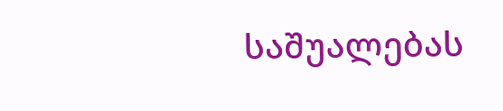საშუალებას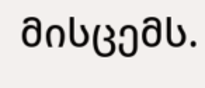მისცემს.